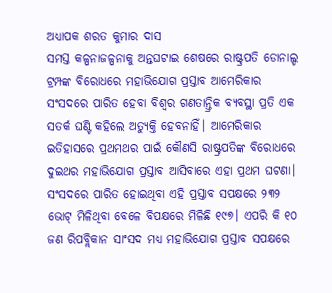ଅଧ୍ୟାପକ ଶରତ କୁମାର ଦାସ
ସମସ୍ତ କଳ୍ପନାଜଳ୍ପନାକୁ ଅନ୍ତଘଟାଇ ଶେଷରେ ରାଷ୍ଟ୍ରପତି ଡୋନାଲ୍ଡ ଟ୍ରମ୍ପଙ୍କ ବିରୋଧରେ ମହାଭିଯୋଗ ପ୍ରସ୍ତାବ ଆମେରିକାର ସଂସଦରେ ପାରିତ ହେବା ବିଶ୍ବର ଗଣତାନ୍ତ୍ରିକ ବ୍ୟବସ୍ଥା ପ୍ରତି ଏକ ସତର୍କ ଘଣ୍ଟି କହିଲେ ଅତ୍ୟୁକ୍ତି ହେବନାହିଁ। ଆମେରିକାର ଇତିହାସରେ ପ୍ରଥମଥର ପାଇଁ କୌଣସି ରାଷ୍ଟ୍ରପତିଙ୍କ ବିରୋଧରେ ଦୁଇଥର ମହାଭିଯୋଗ ପ୍ରସ୍ତାବ ଆସିବାରେ ଏହା ପ୍ରଥମ ଘଟଣା। ସଂସଦରେ ପାରିତ ହୋଇଥିବା ଏହି ପ୍ରସ୍ତାବ ସପକ୍ଷରେ ୨୩୨ ଭୋଟ୍ ମିଳିଥିବା ବେଳେ ବିପକ୍ଷରେ ମିଳିଛି ୧୯୭। ଏପରି କି ୧୦ ଜଣ ରିପବ୍ଲିକାନ ସାଂସଦ ମଧ୍ୟ ମହାଭିଯୋଗ ପ୍ରସ୍ତାବ ସପକ୍ଷରେ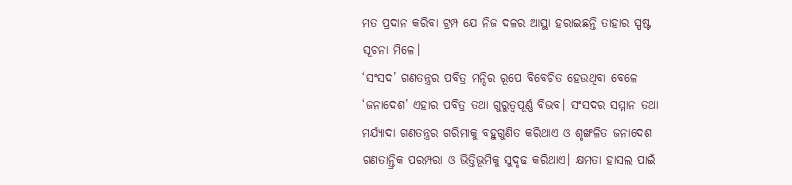ମତ ପ୍ରଦାନ କରିବା ଟ୍ରମ୍ପ ଯେ ନିଜ ଦଳର ଆସ୍ଥା ହରାଇଛନ୍ତି ତାହାର ସ୍ପଷ୍ଟ ସୂଚନା ମିଳେ।
‘ସଂସଦ’ ଗଣତନ୍ତ୍ରର ପବିତ୍ର ମନ୍ଦିର ରୂପେ ବିବେଚିତ ହେଉଥିବା ବେଳେ ‘ଜନାଦେଶ’ ଏହାର ପବିତ୍ର ତଥା ଗୁରୁତ୍ୱପୂର୍ଣ୍ଣ ବିଭବ। ସଂସଦର ସମ୍ମାନ ତଥା ମର୍ଯ୍ୟାଦା ଗଣତନ୍ତ୍ରର ଗରିମାକୁ ବହୁଗୁଣିତ କରିଥାଏ ଓ ଶୃଙ୍ଖଳିତ ଜନାଦେଶ ଗଣତାନ୍ତ୍ରିକ ପରମ୍ପରା ଓ ଭିତ୍ତିଭୂମିକୁ ସୁଦୃଢ କରିଥାଏ। କ୍ଷମତା ହାସଲ ପାଇଁ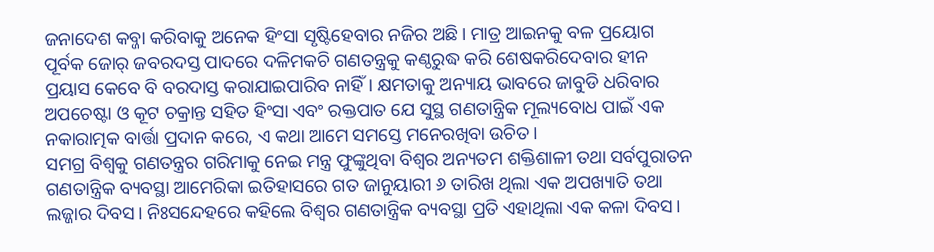ଜନାଦେଶ କବ୍ଜା କରିବାକୁ ଅନେକ ହିଂସା ସୃଷ୍ଟିହେବାର ନଜିର ଅଛି। ମାତ୍ର ଆଇନକୁ ବଳ ପ୍ରୟୋଗ ପୂର୍ବକ ଜୋର୍ ଜବରଦସ୍ତ ପାଦରେ ଦଳିମକଚି ଗଣତନ୍ତ୍ରକୁ କଣ୍ଠରୁଦ୍ଧ କରି ଶେଷକରିଦେବାର ହୀନ ପ୍ରୟାସ କେବେ ବି ବରଦାସ୍ତ କରାଯାଇପାରିବ ନାହିଁ। କ୍ଷମତାକୁ ଅନ୍ୟାୟ ଭାବରେ ଜାବୁଡି ଧରିବାର ଅପଚେଷ୍ଟା ଓ କୂଟ ଚକ୍ରାନ୍ତ ସହିତ ହିଂସା ଏବଂ ରକ୍ତପାତ ଯେ ସୁସ୍ଥ ଗଣତାନ୍ତ୍ରିକ ମୂଲ୍ୟବୋଧ ପାଇଁ ଏକ ନକାରାତ୍ମକ ବାର୍ତ୍ତା ପ୍ରଦାନ କରେ, ଏ କଥା ଆମେ ସମସ୍ତେ ମନେରଖିବା ଉଚିତ।
ସମଗ୍ର ବିଶ୍ବକୁ ଗଣତନ୍ତ୍ରର ଗରିମାକୁ ନେଇ ମନ୍ତ୍ର ଫୁଙ୍କୁଥିବା ବିଶ୍ବର ଅନ୍ୟତମ ଶକ୍ତିଶାଳୀ ତଥା ସର୍ବପୁରାତନ ଗଣତାନ୍ତ୍ରିକ ବ୍ୟବସ୍ଥା ଆମେରିକା ଇତିହାସରେ ଗତ ଜାନୁୟାରୀ ୬ ତାରିଖ ଥିଲା ଏକ ଅପଖ୍ୟାତି ତଥା ଲଜ୍ଜାର ଦିବସ। ନିଃସନ୍ଦେହରେ କହିଲେ ବିଶ୍ବର ଗଣତାନ୍ତ୍ରିକ ବ୍ୟବସ୍ଥା ପ୍ରତି ଏହାଥିଲା ଏକ କଳା ଦିବସ।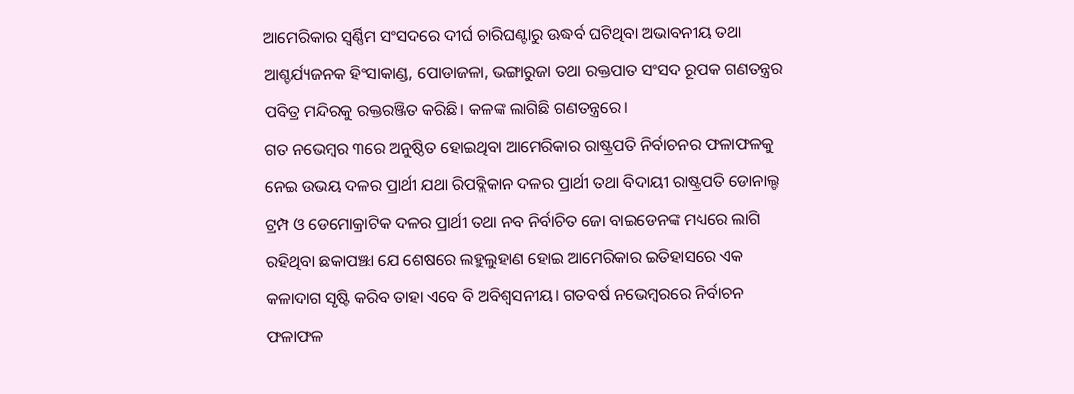ଆମେରିକାର ସ୍ବର୍ଣ୍ଣିମ ସଂସଦରେ ଦୀର୍ଘ ଚାରିଘଣ୍ଟାରୁ ଊଦ୍ଧର୍ବ ଘଟିଥିବା ଅଭାବନୀୟ ତଥା ଆଶ୍ଚର୍ଯ୍ୟଜନକ ହିଂସାକାଣ୍ଡ, ପୋଡାଜଳା, ଭଙ୍ଗାରୁଜା ତଥା ରକ୍ତପାତ ସଂସଦ ରୂପକ ଗଣତନ୍ତ୍ରର ପବିତ୍ର ମନ୍ଦିରକୁ ରକ୍ତରଞ୍ଜିତ କରିଛି। କଳଙ୍କ ଲାଗିଛି ଗଣତନ୍ତ୍ରରେ।
ଗତ ନଭେମ୍ବର ୩ରେ ଅନୁଷ୍ଠିତ ହୋଇଥିବା ଆମେରିକାର ରାଷ୍ଟ୍ରପତି ନିର୍ବାଚନର ଫଳାଫଳକୁ ନେଇ ଉଭୟ ଦଳର ପ୍ରାର୍ଥୀ ଯଥା ରିପବ୍ଲିକାନ ଦଳର ପ୍ରାର୍ଥୀ ତଥା ବିଦାୟୀ ରାଷ୍ଟ୍ରପତି ଡୋନାଲ୍ଡ ଟ୍ରମ୍ପ ଓ ଡେମୋକ୍ରାଟିକ ଦଳର ପ୍ରାର୍ଥୀ ତଥା ନବ ନିର୍ବାଚିତ ଜୋ ବାଇଡେନଙ୍କ ମଧ୍ୟରେ ଲାଗି ରହିଥିବା ଛକାପଞ୍ଝା ଯେ ଶେଷରେ ଲହୁଲୁହାଣ ହୋଇ ଆମେରିକାର ଇତିହାସରେ ଏକ କଳାଦାଗ ସୃଷ୍ଟି କରିବ ତାହା ଏବେ ବି ଅବିଶ୍ବସନୀୟ। ଗତବର୍ଷ ନଭେମ୍ବରରେ ନିର୍ବାଚନ ଫଳାଫଳ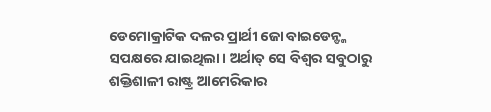ଡେମୋକ୍ରାଟିକ ଦଳର ପ୍ରାର୍ଥୀ ଜୋ ବାଇଡେନ୍ଙ୍କ ସପକ୍ଷରେ ଯାଇଥିଲା। ଅର୍ଥାତ୍ ସେ ବିଶ୍ବର ସବୁଠାରୁ ଶକ୍ତିଶାଳୀ ରାଷ୍ଟ୍ର ଆମେରିକାର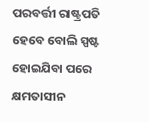ପରବର୍ତ୍ତୀ ରାଷ୍ଟ୍ରପତି ହେବେ ବୋଲି ସ୍ପଷ୍ଟ ହୋଇଯିବା ପରେ କ୍ଷମତାସୀନ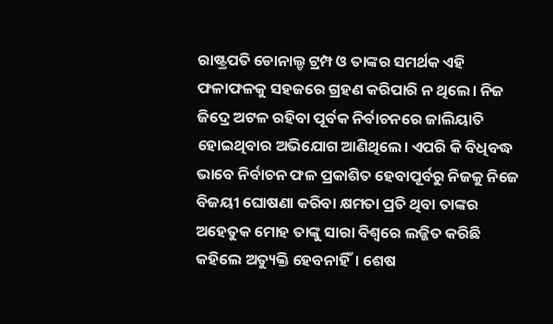ରାଷ୍ଟ୍ରପତି ଡୋନାଲ୍ଡ ଟ୍ରମ୍ପ ଓ ତାଙ୍କର ସମର୍ଥକ ଏହି ଫଳାଫଳକୁ ସହଜରେ ଗ୍ରହଣ କରିପାରି ନ ଥିଲେ। ନିଜ ଜିଦ୍ରେ ଅଟଳ ରହିବା ପୂର୍ବକ ନିର୍ବାଚନରେ ଜାଲିୟାତି ହୋଇଥିବାର ଅଭିଯୋଗ ଆଣିଥିଲେ। ଏପରି କି ବିଧିବଦ୍ଧ ଭାବେ ନିର୍ବାଚନ ଫଳ ପ୍ରକାଶିତ ହେବାପୂର୍ବରୁ ନିଜକୁ ନିଜେ ବିଜୟୀ ଘୋଷଣା କରିବା କ୍ଷମତା ପ୍ରତି ଥିବା ତାଙ୍କର ଅହେତୁକ ମୋହ ତାଙ୍କୁ ସାରା ବିଶ୍ବରେ ଲଜ୍ଜିତ କରିଛି କହିଲେ ଅତ୍ୟୁକ୍ତି ହେବନାହିଁ। ଶେଷ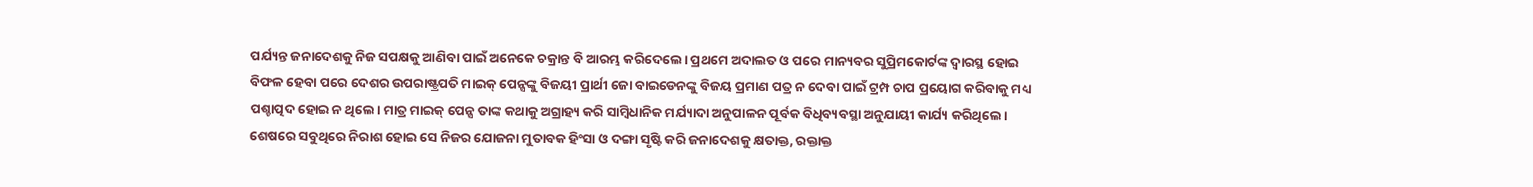ପର୍ଯ୍ୟନ୍ତ ଜନାଦେଶକୁ ନିଜ ସପକ୍ଷକୁ ଆଣିବା ପାଇଁ ଅନେକେ ଚକ୍ରାନ୍ତ ବି ଆରମ୍ଭ କରିଦେଲେ। ପ୍ରଥମେ ଅଦାଲତ ଓ ପରେ ମାନ୍ୟବର ସୁପ୍ରିମକୋର୍ଟଙ୍କ ଦ୍ବାରସ୍ଥ ହୋଇ ବିଫଳ ହେବା ପରେ ଦେଶର ଉପରାଷ୍ଟ୍ରପତି ମାଇକ୍ ପେନ୍ସଙ୍କୁ ବିଜୟୀ ପ୍ରାର୍ଥୀ ଜୋ ବାଇଡେନଙ୍କୁ ବିଜୟ ପ୍ରମାଣ ପତ୍ର ନ ଦେବା ପାଇଁ ଟ୍ରମ୍ପ ଚାପ ପ୍ରୟୋଗ କରିବାକୁ ମଧ୍ୟ ପଶ୍ଚାତ୍ପଦ ହୋଇ ନ ଥିଲେ। ମାତ୍ର ମାଇକ୍ ପେନ୍ସ ତାଙ୍କ କଥାକୁ ଅଗ୍ରାହ୍ୟ କରି ସାମ୍ବିଧାନିକ ମର୍ଯ୍ୟାଦା ଅନୁପାଳନ ପୂର୍ବକ ବିଧିବ୍ୟବସ୍ଥା ଅନୁଯାୟୀ କାର୍ଯ୍ୟ କରିଥିଲେ। ଶେଷରେ ସବୁଥିରେ ନିରାଶ ହୋଇ ସେ ନିଜର ଯୋଜନା ମୁତାବକ ହିଂସା ଓ ଦଙ୍ଗା ସୃଷ୍ଟି କରି ଜନାଦେଶକୁ କ୍ଷତାକ୍ତ, ରକ୍ତାକ୍ତ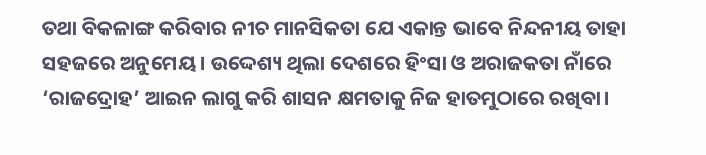ତଥା ବିକଳାଙ୍ଗ କରିବାର ନୀଚ ମାନସିକତା ଯେ ଏକାନ୍ତ ଭାବେ ନିନ୍ଦନୀୟ ତାହା ସହଜରେ ଅନୁମେୟ। ଉଦ୍ଦେଶ୍ୟ ଥିଲା ଦେଶରେ ହିଂସା ଓ ଅରାଜକତା ନାଁରେ ‘ରାଜଦ୍ରୋହ’ ଆଇନ ଲାଗୁ କରି ଶାସନ କ୍ଷମତାକୁ ନିଜ ହାତମୁଠାରେ ରଖିବା।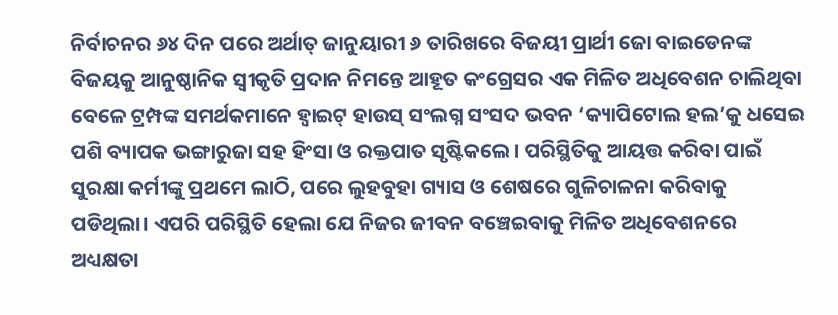ନିର୍ବାଚନର ୬୪ ଦିନ ପରେ ଅର୍ଥାତ୍ ଜାନୁୟାରୀ ୬ ତାରିଖରେ ବିଜୟୀ ପ୍ରାର୍ଥୀ ଜୋ ବାଇଡେନଙ୍କ ବିଜୟକୁ ଆନୁଷ୍ଠାନିକ ସ୍ବୀକୃତି ପ୍ରଦାନ ନିମନ୍ତେ ଆହୂତ କଂଗ୍ରେସର ଏକ ମିଳିତ ଅଧିବେଶନ ଚାଲିଥିବା ବେଳେ ଟ୍ରମ୍ପଙ୍କ ସମର୍ଥକମାନେ ହ୍ବାଇଟ୍ ହାଉସ୍ ସଂଲଗ୍ନ ସଂସଦ ଭବନ ‘କ୍ୟାପିଟୋଲ ହଲ’କୁ ଧସେଇ ପଶି ବ୍ୟାପକ ଭଙ୍ଗାରୁଜା ସହ ହିଂସା ଓ ରକ୍ତପାତ ସୃଷ୍ଟିକଲେ। ପରିସ୍ଥିତିକୁ ଆୟତ୍ତ କରିବା ପାଇଁ ସୁରକ୍ଷା କର୍ମୀଙ୍କୁ ପ୍ରଥମେ ଲାଠି, ପରେ ଲୁହବୁହା ଗ୍ୟାସ ଓ ଶେଷରେ ଗୁଳିଚାଳନା କରିବାକୁ ପଡିଥିଲା। ଏପରି ପରିସ୍ଥିତି ହେଲା ଯେ ନିଜର ଜୀବନ ବଞ୍ଚେଇବାକୁ ମିଳିତ ଅଧିବେଶନରେ ଅଧ୍ୟକ୍ଷତା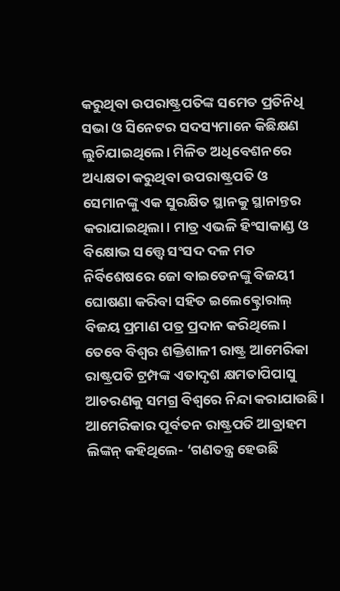କରୁଥିବା ଉପରାଷ୍ଟ୍ରପତିଙ୍କ ସମେତ ପ୍ରତିନିଧି ସଭା ଓ ସିନେଟର ସଦସ୍ୟମାନେ କିଛିକ୍ଷଣ ଲୁଚିଯାଇଥିଲେ। ମିଳିତ ଅଧିବେଶନରେ ଅଧ୍ୟକ୍ଷତା କରୁଥିବା ଉପରାଷ୍ଟ୍ରପତି ଓ ସେମାନଙ୍କୁ ଏକ ସୁରକ୍ଷିତ ସ୍ଥାନକୁ ସ୍ଥାନାନ୍ତର କରାଯାଇଥିଲା। ମାତ୍ର ଏଭଳି ହିଂସାକାଣ୍ଡ ଓ ବିକ୍ଷୋଭ ସତ୍ତ୍ୱେ ସଂସଦ ଦଳ ମତ ନିର୍ବିଶେଷରେ ଜୋ ବାଇଡେନଙ୍କୁ ବିଜୟୀ ଘୋଷଣା କରିବା ସହିତ ଇଲେକ୍ଟ୍ରୋରାଲ୍ ବିଜୟ ପ୍ରମାଣ ପତ୍ର ପ୍ରଦାନ କରିଥିଲେ। ତେବେ ବିଶ୍ବର ଶକ୍ତିଶାଳୀ ରାଷ୍ଟ୍ର ଆମେରିକା ରାଷ୍ଟ୍ରପତି ଟ୍ରମ୍ପଙ୍କ ଏତାଦୃଶ କ୍ଷମତାପିପାସୁ ଆଚରଣକୁ ସମଗ୍ର ବିଶ୍ବରେ ନିନ୍ଦା କରାଯାଉଛି।
ଆମେରିକାର ପୂର୍ବତନ ରାଷ୍ଟ୍ରପତି ଆବ୍ରାହମ ଲିଙ୍କନ୍ କହିଥିଲେ- ‘ଗଣତନ୍ତ୍ର ହେଉଛି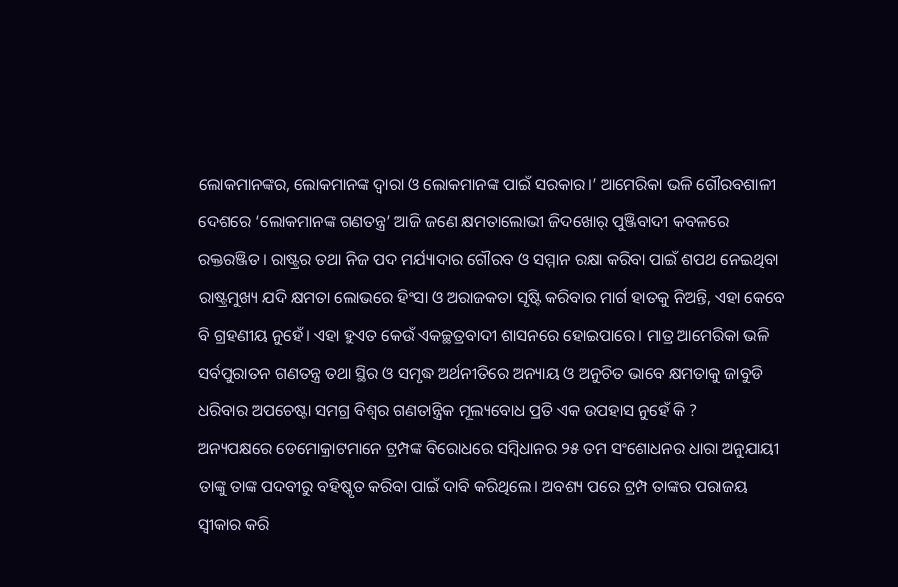ଲୋକମାନଙ୍କର, ଲୋକମାନଙ୍କ ଦ୍ବାରା ଓ ଲୋକମାନଙ୍କ ପାଇଁ ସରକାର।’ ଆମେରିକା ଭଳି ଗୌରବଶାଳୀ ଦେଶରେ ‘ଲୋକମାନଙ୍କ ଗଣତନ୍ତ୍ର’ ଆଜି ଜଣେ କ୍ଷମତାଲୋଭୀ ଜିଦଖୋର୍ ପୁଞ୍ଜିବାଦୀ କବଳରେ ରକ୍ତରଞ୍ଜିତ। ରାଷ୍ଟ୍ରର ତଥା ନିଜ ପଦ ମର୍ଯ୍ୟାଦାର ଗୌରବ ଓ ସମ୍ମାନ ରକ୍ଷା କରିବା ପାଇଁ ଶପଥ ନେଇଥିବା ରାଷ୍ଟ୍ରମୁଖ୍ୟ ଯଦି କ୍ଷମତା ଲୋଭରେ ହିଂସା ଓ ଅରାଜକତା ସୃଷ୍ଟି କରିବାର ମାର୍ଗ ହାତକୁ ନିଅନ୍ତି, ଏହା କେବେ ବି ଗ୍ରହଣୀୟ ନୁହେଁ। ଏହା ହୁଏତ କେଉଁ ଏକଚ୍ଛତ୍ରବାଦୀ ଶାସନରେ ହୋଇପାରେ। ମାତ୍ର ଆମେରିକା ଭଳି ସର୍ବପୁରାତନ ଗଣତନ୍ତ୍ର ତଥା ସ୍ଥିର ଓ ସମୃଦ୍ଧ ଅର୍ଥନୀତିରେ ଅନ୍ୟାୟ ଓ ଅନୁଚିତ ଭାବେ କ୍ଷମତାକୁ ଜାବୁଡି ଧରିବାର ଅପଚେଷ୍ଟା ସମଗ୍ର ବିଶ୍ବର ଗଣତାନ୍ତ୍ରିକ ମୂଲ୍ୟବୋଧ ପ୍ରତି ଏକ ଉପହାସ ନୁହେଁ କି ?
ଅନ୍ୟପକ୍ଷରେ ଡେମୋକ୍ରାଟମାନେ ଟ୍ରମ୍ପଙ୍କ ବିରୋଧରେ ସମ୍ବିଧାନର ୨୫ ତମ ସଂଶୋଧନର ଧାରା ଅନୁଯାୟୀ ତାଙ୍କୁ ତାଙ୍କ ପଦବୀରୁ ବହିଷ୍କୃତ କରିବା ପାଇଁ ଦାବି କରିଥିଲେ। ଅବଶ୍ୟ ପରେ ଟ୍ରମ୍ପ ତାଙ୍କର ପରାଜୟ ସ୍ବୀକାର କରି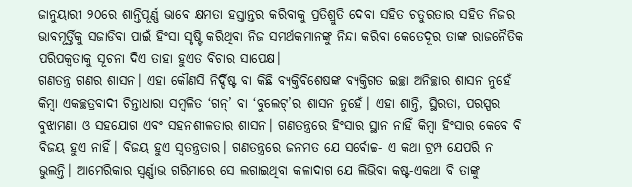ଜାନୁୟାରୀ ୨୦ରେ ଶାନ୍ତିପୂର୍ଣ୍ଣ ଭାବେ କ୍ଷମତା ହସ୍ତାନ୍ତର କରିବାକୁ ପ୍ରତିଶ୍ରୁତି ଦେବା ସହିତ ଚତୁରତାର ସହିତ ନିଜର ଭାବମୂର୍ତ୍ତିକୁ ସଜାଡିବା ପାଇଁ ହିଂସା ସୃଷ୍ଟି କରିଥିବା ନିଜ ସମର୍ଥକମାନଙ୍କୁ ନିନ୍ଦା କରିବା କେତେଦୂର ତାଙ୍କ ରାଜନୈତିକ ପରିପକ୍ୱତାକୁ ସୂଚନା ଦିଏ ତାହା ହୁଏତ ବିଚାର ସାପେକ୍ଷ।
ଗଣତନ୍ତ୍ର ଗଣର ଶାସନ। ଏହା କୌଣସି ନିର୍ଦ୍ଦିଷ୍ଟ ବା କିଛି ବ୍ୟକ୍ତିବିଶେଷଙ୍କ ବ୍ୟକ୍ତିଗତ ଇଚ୍ଛା ଅନିଚ୍ଛାର ଶାସନ ନୁହେଁ କିମ୍ବା ଏକଚ୍ଛତ୍ରବାଦୀ ଚିନ୍ତାଧାରା ସମ୍ବଳିତ ‘ଗନ୍’ ବା ‘ବୁଲେଟ୍’ର ଶାସନ ନୁହେଁ। ଏହା ଶାନ୍ତି, ସ୍ଥିରତା, ପରସ୍ପର ବୁଝାମଣା ଓ ସହଯୋଗ ଏବଂ ସହନଶୀଳତାର ଶାସନ। ଗଣତନ୍ତ୍ରରେ ହିଂସାର ସ୍ଥାନ ନାହିଁ କିମ୍ବା ହିଂସାର କେବେ ବି ବିଜୟ ହୁଏ ନାହିଁ। ବିଜୟ ହୁଏ ସ୍ବତନ୍ତ୍ରତାର। ଗଣତନ୍ତ୍ରରେ ଜନମତ ଯେ ସର୍ବୋଚ୍ଚ- ଏ କଥା ଟ୍ରମ୍ପ ଯେପରି ନ ଭୁଲନ୍ତି। ଆମେରିକାର ସ୍ବର୍ଣ୍ଣାଭ ଗରିମାରେ ସେ ଲଗାଇଥିବା କଳାଦାଗ ଯେ ଲିଭିବା କଷ୍ଟ-ଏକଥା ବି ତାଙ୍କୁ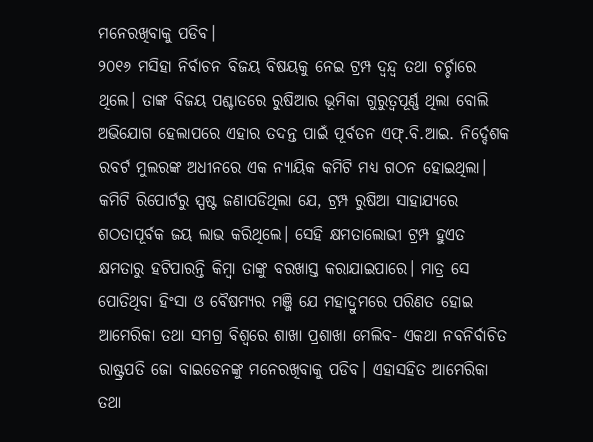ମନେରଖିବାକୁ ପଡିବ।
୨୦୧୬ ମସିହା ନିର୍ବାଚନ ବିଜୟ ବିଷୟକୁ ନେଇ ଟ୍ରମ୍ପ ଦ୍ବନ୍ଦ୍ୱ ତଥା ଚର୍ଚ୍ଚାରେ ଥିଲେ। ତାଙ୍କ ବିଜୟ ପଶ୍ଚାତରେ ରୁଷିଆର ଭୂମିକା ଗୁରୁତ୍ୱପୂର୍ଣ୍ଣ ଥିଲା ବୋଲି ଅଭିଯୋଗ ହେଲାପରେ ଏହାର ତଦନ୍ତ ପାଇଁ ପୂର୍ବତନ ଏଫ୍.ବି.ଆଇ. ନିର୍ଦ୍ଦେଶକ ରବର୍ଟ ମୁଲରଙ୍କ ଅଧୀନରେ ଏକ ନ୍ୟାୟିକ କମିଟି ମଧ୍ୟ ଗଠନ ହୋଇଥିଲା। କମିଟି ରିପୋର୍ଟରୁ ସ୍ପଷ୍ଟ ଜଣାପଡିଥିଲା ଯେ, ଟ୍ରମ୍ପ ରୁଷିଆ ସାହାଯ୍ୟରେ ଶଠତାପୂର୍ବକ ଜୟ ଲାଭ କରିଥିଲେ। ସେହି କ୍ଷମତାଲୋଭୀ ଟ୍ରମ୍ପ ହୁଏତ କ୍ଷମତାରୁ ହଟିପାରନ୍ତି କିମ୍ବା ତାଙ୍କୁ ବରଖାସ୍ତ କରାଯାଇପାରେ। ମାତ୍ର ସେ ପୋତିଥିବା ହିଂସା ଓ ବୈଷମ୍ୟର ମଞ୍ଜି ଯେ ମହାଦ୍ରୁମରେ ପରିଣତ ହୋଇ ଆମେରିକା ତଥା ସମଗ୍ର ବିଶ୍ବରେ ଶାଖା ପ୍ରଶାଖା ମେଲିବ- ଏକଥା ନବନିର୍ବାଚିତ ରାଷ୍ଟ୍ରପତି ଜୋ ବାଇଡେନଙ୍କୁ ମନେରଖିବାକୁ ପଡିବ। ଏହାସହିତ ଆମେରିକା ତଥା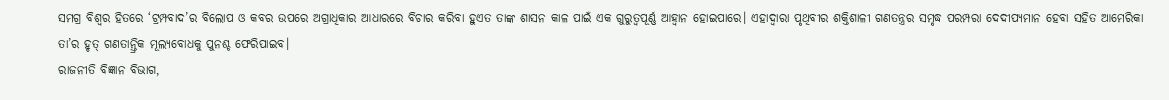ସମଗ୍ର ବିଶ୍ବର ହିତରେ ‘ଟ୍ରମ୍ପବାଦ’ର ବିଲୋପ ଓ କବର ଉପରେ ଅଗ୍ରାଧିକାର ଆଧାରରେ ବିଚାର କରିବା ହୁଏତ ତାଙ୍କ ଶାସନ କାଳ ପାଇଁ ଏକ ଗୁରୁତ୍ୱପୂର୍ଣ୍ଣ ଆହ୍ବାନ ହୋଇପାରେ। ଏହାଦ୍ବାରା ପୃଥିବୀର ଶକ୍ତିଶାଳୀ ଗଣତନ୍ତ୍ରର ସମୃଦ୍ଧ ପରମ୍ପରା ଦେଦୀପ୍ୟମାନ ହେବା ସହିତ ଆମେରିକା ତା’ର ହୃତ୍ ଗଣତାନ୍ତ୍ରିକ ମୂଲ୍ୟବୋଧକୁ ପୁନଶ୍ଚ ଫେରିପାଇବ।
ରାଜନୀତି ବିଜ୍ଞାନ ବିଭାଗ,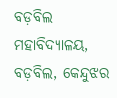ବଡ଼ବିଲ ମହାବିଦ୍ୟାଳୟ, ବଡ଼ବିଲ, କେନ୍ଦୁଝର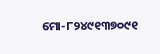ମୋ-୮୨୪୯୧୩୭୦୯୧